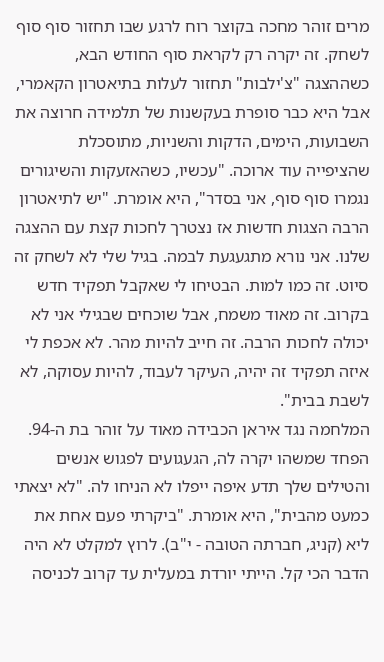מרים זוהר מחכה בקוצר רוח לרגע שבו תחזור סוף סוף לשחק. זה יקרה רק לקראת סוף החודש הבא, כשההצגה "צ'ילבות" תחזור לעלות בתיאטרון הקאמרי, אבל היא כבר סופרת בעקשנות של תלמידה חרוצה את השבועות, הימים, הדקות והשניות, מתוסכלת שהציפייה עוד ארוכה. "עכשיו, כשהאזעקות והשיגורים נגמרו סוף סוף, אני בסדר", היא אומרת. "יש לתיאטרון הרבה הצגות חדשות אז נצטרך לחכות קצת עם ההצגה שלנו. אני נורא מתגעגעת לבמה. בגיל שלי לא לשחק זה סיוט. זה כמו למות. הבטיחו לי שאקבל תפקיד חדש בקרוב. זה מאוד משמח, אבל שוכחים שבגילי אני לא יכולה לחכות הרבה. זה חייב להיות מהר. לא אכפת לי איזה תפקיד זה יהיה, העיקר לעבוד, להיות עסוקה, לא לשבת בבית".
המלחמה נגד איראן הכבידה מאוד על זוהר בת ה-94. הפחד שמשהו יקרה לה, הגעגועים לפגוש אנשים והטילים שלך תדע איפה ייפלו לא הניחו לה. "לא יצאתי כמעט מהבית", היא אומרת. "ביקרתי פעם אחת את ליא (קניג, חברתה הטובה - י"ב). לרוץ למקלט לא היה הדבר הכי קל. הייתי יורדת במעלית עד קרוב לכניסה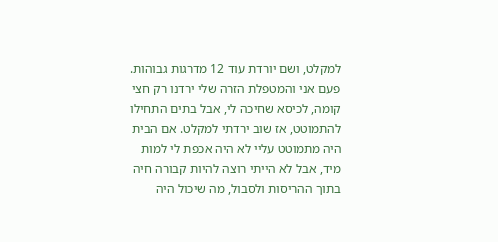למקלט, ושם יורדת עוד 12 מדרגות גבוהות. פעם אני והמטפלת הזרה שלי ירדנו רק חצי קומה, לכיסא שחיכה לי, אבל בתים התחילו להתמוטט, אז שוב ירדתי למקלט. אם הבית היה מתמוטט עליי לא היה אכפת לי למות מיד, אבל לא הייתי רוצה להיות קבורה חיה בתוך ההריסות ולסבול, מה שיכול היה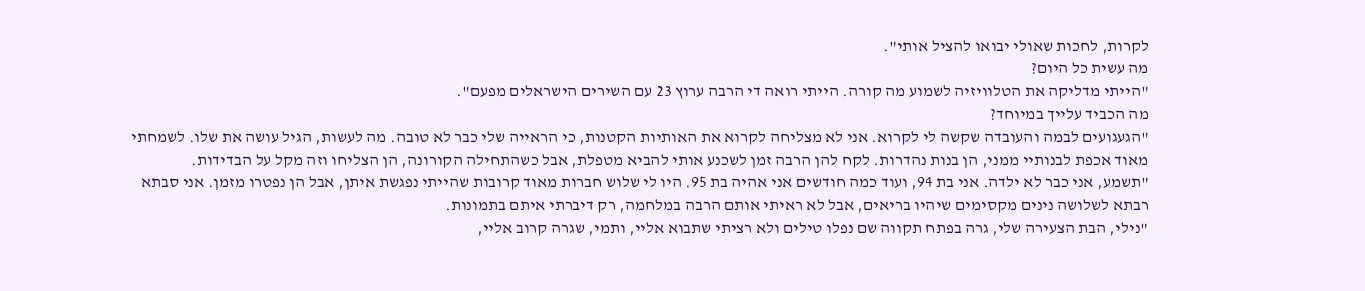לקרות, לחכות שאולי יבואו להציל אותי".
מה עשית כל היום?
"הייתי מדליקה את הטלוויזיה לשמוע מה קורה. הייתי רואה די הרבה ערוץ 23 עם השירים הישראלים מפעם".
מה הכביד עלייך במיוחד?
"הגעגועים לבמה והעובדה שקשה לי לקרוא. אני לא מצליחה לקרוא את האותיות הקטנות, כי הראייה שלי כבר לא טובה. מה לעשות, הגיל עושה את שלו. לשמחתי מאוד אכפת לבנותיי ממני, הן בנות נהדרות. לקח להן הרבה זמן לשכנע אותי להביא מטפלת, אבל כשהתחילה הקורונה, הן הצליחו וזה מקל על הבדידות.
"תשמע, אני כבר לא ילדה. אני בת 94, ועוד כמה חודשים אני אהיה בת 95. היו לי שלוש חברות מאוד קרובות שהייתי נפגשת איתן, אבל הן נפטרו מזמן. אני סבתא רבתא לשלושה נינים מקסימים שיהיו בריאים, אבל לא ראיתי אותם הרבה במלחמה, רק דיברתי איתם בתמונות.
"נילי, הבת הצעירה שלי, גרה בפתח תקווה שם נפלו טילים ולא רציתי שתבוא אליי, ותמי, שגרה קרוב אליי,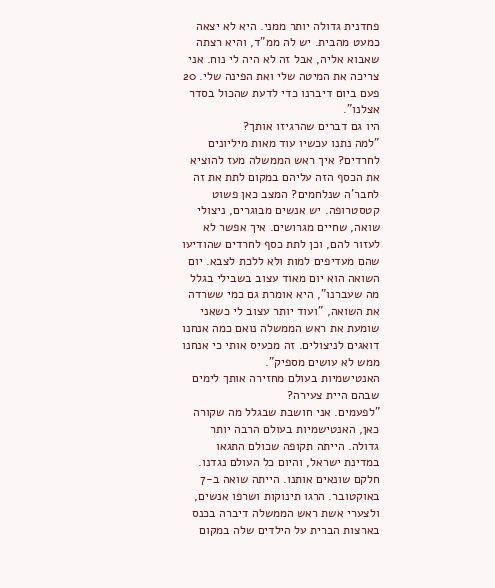פחדנית גדולה יותר ממני. היא לא יצאה כמעט מהבית. יש לה ממ"ד, והיא רצתה שאבוא אליה, אבל זה לא היה לי נוח. אני צריכה את המיטה שלי ואת הפינה שלי. 20 פעם ביום דיברנו כדי לדעת שהכול בסדר אצלנו".
היו גם דברים שהרגיזו אותך?
"למה נתנו עכשיו עוד מאות מיליונים לחרדים? איך ראש הממשלה מעז להוציא את הכסף הזה עליהם במקום לתת את זה לחבר'ה שנלחמים? המצב כאן פשוט קטסטרופה. יש אנשים מבוגרים, ניצולי שואה, שחיים מגרושים. איך אפשר לא לעזור להם, וכן לתת כסף לחרדים שהודיעו שהם מעדיפים למות ולא ללכת לצבא. יום השואה הוא יום מאוד עצוב בשבילי בגלל מה שעברנו", היא אומרת גם כמי ששרדה את השואה, "ועוד יותר עצוב לי כשאני שומעת את ראש הממשלה נואם כמה אנחנו דואגים לניצולים. זה מכעיס אותי כי אנחנו ממש לא עושים מספיק".
האנטישמיות בעולם מחזירה אותך לימים שבהם היית צעירה?
"לפעמים. אני חושבת שבגלל מה שקורה כאן, האנטישמיות בעולם הרבה יותר גדולה. הייתה תקופה שכולם התגאו במדינת ישראל, והיום כל העולם נגדנו. חלקם שונאים אותנו. הייתה שואה ב-7 באוקטובר. הרגו תינוקות ושרפו אנשים, ולצערי אשת ראש הממשלה דיברה בכנס בארצות הברית על הילדים שלה במקום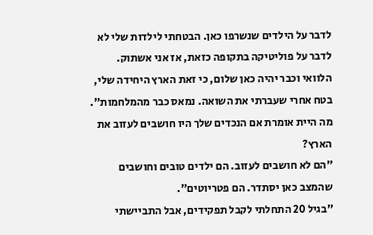לדבר על הילדים שנשרפו כאן. הבטחתי לילדות שלי לא לדבר על פוליטיקה בתקופה כזאת, אז אני אשתוק. הלוואי וכבר יהיה כאן שלום, כי זאת הארץ היחידה שלי, בטח אחרי שעברתי את השואה. נמאס כבר מהמלחמות".
מה היית אומרת אם הנכדים שלך היו חושבים לעזוב את הארץ?
"הם לא חושבים לעזוב. הם ילדים טובים וחושבים שהמצב כאן יסתדר. הם פטריוטים".
"בגיל 20 התחלתי לקבל תפקידים, אבל התביישתי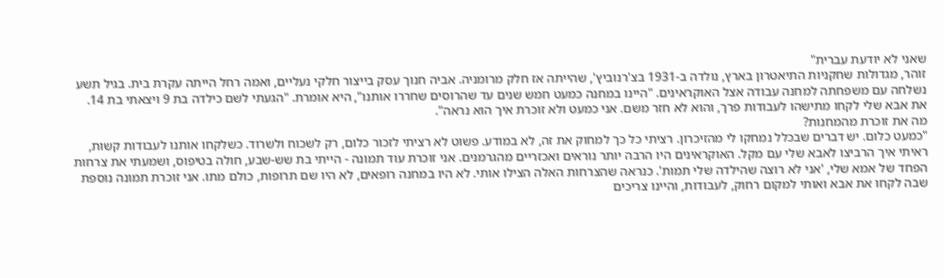שאני לא יודעת עברית"
זוהר, מגדולות שחקניות התיאטרון בארץ, נולדה ב-1931 בצ'רנוביץ', שהייתה אז חלק מרומניה. אביה חנוך עסק בייצור חלקי נעליים, ואמה רחל הייתה עקרת בית. בגיל תשע נשלחה עם משפחתה למחנה עבודה אצל האוקראינים. "היינו במחנה כמעט חמש שנים עד שהרוסים שחררו אותנו", היא אומרת. "הגעתי לשם כילדה בת 9 ויצאתי בת 14. את אבא שלי לקחו מתישהו לעבודות פרך, והוא לא חזר משם. אני כמעט ולא זוכרת איך הוא נראה".
מה את זוכרת מהמחנות?
"כמעט כלום. יש דברים שבכלל נמחקו לי מהזיכרון. רציתי כל כך למחוק את זה, לא במודע. פשוט לא רציתי לזכור כלום, רק לשכוח ולשרוד. כשלקחו אותנו לעבודות קשות, ראיתי איך הרביצו לאבא שלי עם מקל. האוקראינים היו הרבה יותר נוראים ואכזריים מהגרמנים. אני זוכרת עוד תמונה - הייתי בת שש-שבע, חולה בטיפוס, ושמעתי את צרחות הפחד של אמא שלי, 'אני לא רוצה שהילדה שלי תמות'. כנראה שהצרחות האלה הצילו אותי. לא היו במחנה רופאים, לא היו שם תרופות, כולם מתו. אני זוכרת תמונה נוספת שבה לקחו את אבא ואותי למקום רחוק, לעבודות, והיינו צריכים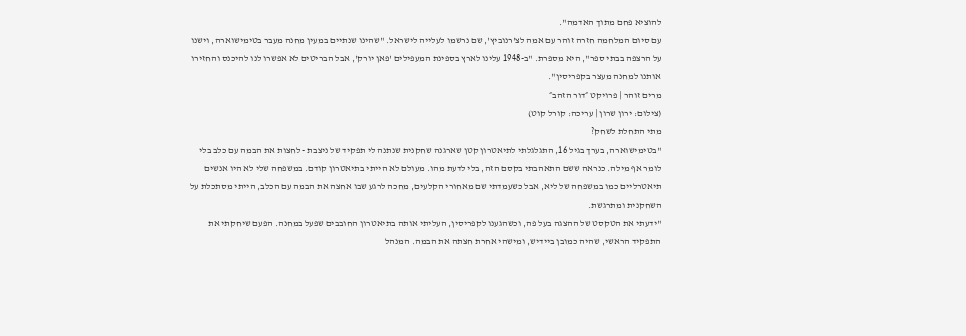להוציא פחם מתוך האדמה".
עם סיום המלחמה חזרה זוהר עם אמה לצ'רנוביץ', שם נרשמו לעלייה לישראל. "שהינו שנתיים במעין מחנה מעבר בטימישוארה, וישנו על הרצפה בבתי ספר", היא מספרת. "ב-1948 עלינו לארץ בספינת המעפילים 'פאן יורק', אבל הבריטים לא אפשרו לנו להיכנס והחזירו אותנו למחנה מעצר בקפריסין".
מרים זוהר | פרויקט ״דור הזהב״
(צילום: ירון שרון | עריכה: קורל קוט)
מתי התחלת לשחק?
"בטימישוארה, בערך בגיל 16, התגלגלתי לתיאטרון קטן שארגנה שחקנית שנתנה לי תפקיד של ניצבת - לחצות את הבמה עם כלב בלי לומר אף מילה. כנראה ששם התאהבתי בקסם הזה, בלי לדעת מהו. מעולם לא הייתי בתיאטרון קודם. במשפחה שלי לא היו אנשים תיאטרליים כמו במשפחה של ליא, אבל כשעמדתי שם מאחורי הקלעים, מחכה לרגע שבו אחצה את הבמה עם הכלב, הייתי מסתכלת על השחקנית ומתרגשת.
"ידעתי את הטקסט של ההצגה בעל פה, וכשהגענו לקפריסין, העליתי אותה בתיאטרון החובבים שפעל במחנה. הפעם שיחקתי את התפקיד הראשי, שהיה כמובן ביידיש, ומישהי אחרת חצתה את הבמה. המנהל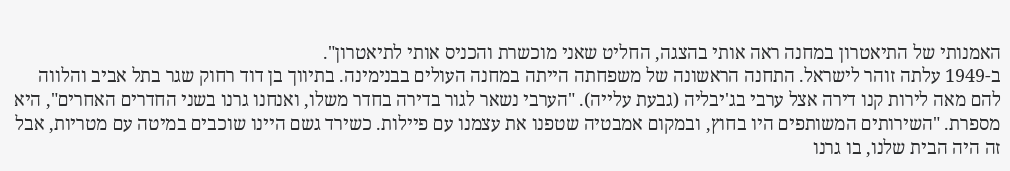האמנותי של התיאטרון במחנה ראה אותי בהצגה, החליט שאני מוכשרת והכניס אותי לתיאטרון".
ב-1949 עלתה זוהר לישראל. התחנה הראשונה של משפחתה הייתה במחנה העולים בבנימינה. בתיווך בן דוד רחוק שגר בתל אביב והלווה להם מאה לירות קנו דירה אצל ערבי בג'יבליה (גבעת עלייה). "הערבי נשאר לגור בדירה בחדר משלו, ואנחנו גרנו בשני החדרים האחרים", היא מספרת. "השירותים המשותפים היו בחוץ, ובמקום אמבטיה שטפנו את עצמנו עם פיילות. כשירד גשם היינו שוכבים במיטה עם מטריות, אבל זה היה הבית שלנו, בו גרנו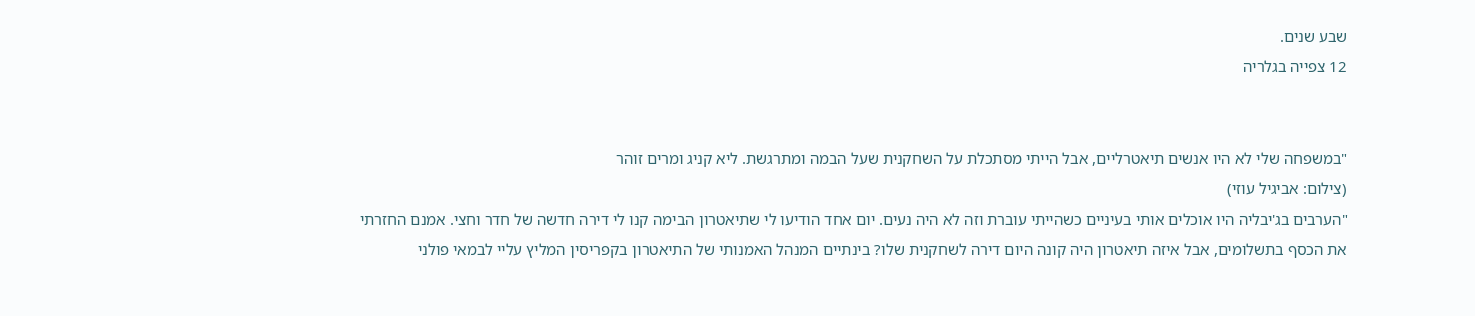שבע שנים.
12 צפייה בגלריה


"במשפחה שלי לא היו אנשים תיאטרליים, אבל הייתי מסתכלת על השחקנית שעל הבמה ומתרגשת. ליא קניג ומרים זוהר
(צילום: אביגיל עוזי)
"הערבים בג'יבליה היו אוכלים אותי בעיניים כשהייתי עוברת וזה לא היה נעים. יום אחד הודיעו לי שתיאטרון הבימה קנו לי דירה חדשה של חדר וחצי. אמנם החזרתי את הכסף בתשלומים, אבל איזה תיאטרון היה קונה היום דירה לשחקנית שלו? בינתיים המנהל האמנותי של התיאטרון בקפריסין המליץ עליי לבמאי פולני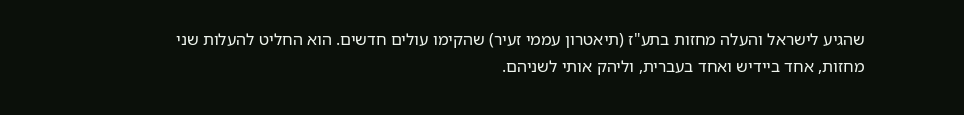שהגיע לישראל והעלה מחזות בתע"ז (תיאטרון עממי זעיר) שהקימו עולים חדשים. הוא החליט להעלות שני מחזות, אחד ביידיש ואחד בעברית, וליהק אותי לשניהם.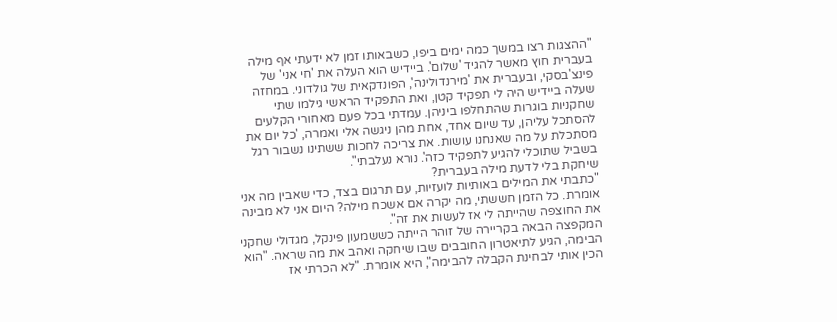"ההצגות רצו במשך כמה ימים ביפו, כשבאותו זמן לא ידעתי אף מילה בעברית חוץ מאשר להגיד 'שלום'. ביידיש הוא העלה את 'חי אני' של פינצ'בסקי, ובעברית את 'מירנדולינה', הפונדקאית של גולדוני. במחזה שעלה ביידיש היה לי תפקיד קטן, ואת התפקיד הראשי גילמו שתי שחקניות בוגרות שהתחלפו ביניהן. עמדתי בכל פעם מאחורי הקלעים להסתכל עליהן, עד שיום אחד, אחת מהן ניגשה אלי ואמרה, 'כל יום את מסתכלת על מה שאנחנו עושות. את צריכה לחכות ששתינו נשבור רגל בשביל שתוכלי להגיע לתפקיד כזה'. נורא נעלבתי".
שיחקת בלי לדעת מילה בעברית?
"כתבתי את המילים באותיות לועזיות, עם תרגום בצד, כדי שאבין מה אני אומרת. כל הזמן חששתי, מה יקרה אם אשכח מילה? היום אני לא מבינה את החוצפה שהייתה לי אז לעשות את זה".
המקפצה הבאה בקריירה של זוהר הייתה כששמעון פינקל, מגדולי שחקני הבימה, הגיע לתיאטרון החובבים שבו שיחקה ואהב את מה שראה. "הוא הכין אותי לבחינת הקבלה להבימה", היא אומרת. "לא הכרתי אז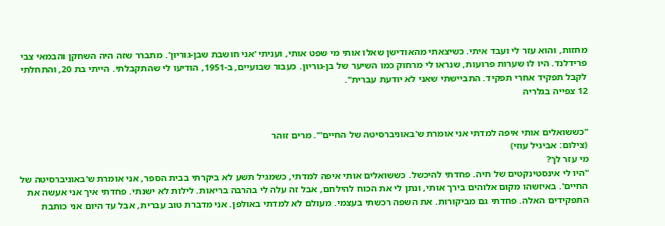מחזות, והוא עזר לי ועבד איתי. כשיצאתי מהאודישן שאלו אותי מי שפט אותי, ועניתי 'אני חושבת שבן-גוריון'. מתברר שזה היה השחקן והבמאי צבי פרידלנד. היו לו שערות פרועות, שנראו לי מרחוק כמו השיער של בן-גוריון. כעבור שבועיים, ב-1951, הודיעו לי שהתקבלתי. הייתי בת 20, והתחלתי לקבל תפקיד אחרי תפקיד. התביישתי שאני לא יודעת עברית".
12 צפייה בגלריה


"כששואלים אותי איפה למדתי אני אומרת ש'באוניברסיטה של החיים'". מרים זוהר
(צילום: אביגיל עוזי)
מי עזר לך?
"היו לי אינסטינקטים של חיה. פחדתי להיכשל. כששואלים אותי איפה למדתי, כשמגיל תשע לא ביקרתי בבית הספר, אני אומרת ש'באוניברסיטה של החיים'. באיזשהו מקום אלוהים בירך אותי, ונתן לי את הכוח להילחם, אבל זה עלה לי בהרבה בריאות. לילות לא ישנתי. פחדתי איך אני אעשה את התפקידים האלה. פחדתי גם מביקורות. את השפה רכשתי בעצמי. מעולם לא למדתי באולפן. אני מדברת טוב עברית, אבל עד היום אני כותבת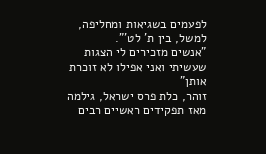לפעמים בשגיאות ומחליפה, למשל, בין ת' לט'".
"אנשים מזכירים לי הצגות שעשיתי ואני אפילו לא זוכרת אותן"
זוהר, כלת פרס ישראל, גילמה מאז תפקידים ראשיים רבים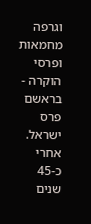וגרפה מחמאות ופרסי הוקרה - בראשם פרס ישראל. אחרי כ-45 שנים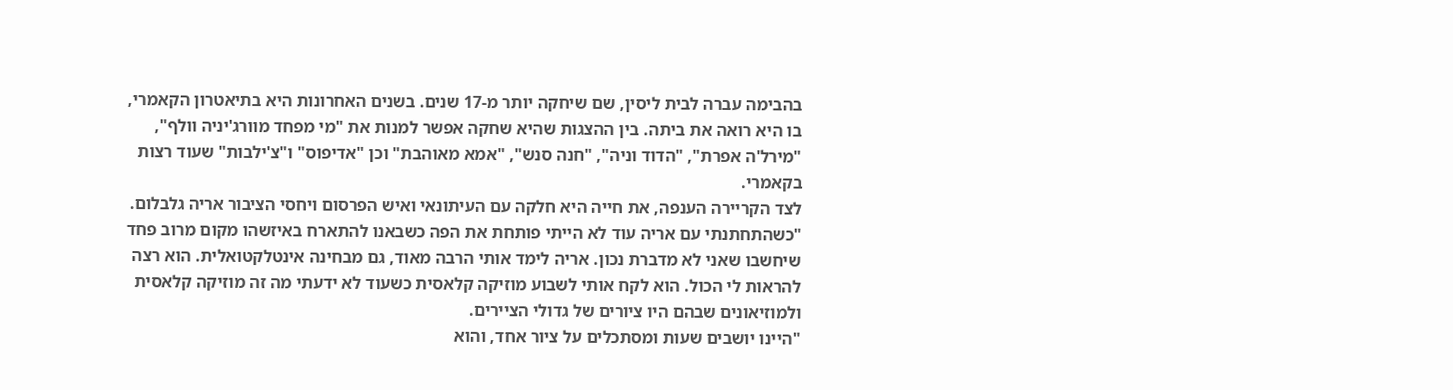בהבימה עברה לבית ליסין, שם שיחקה יותר מ-17 שנים. בשנים האחרונות היא בתיאטרון הקאמרי, בו היא רואה את ביתה. בין ההצגות שהיא שחקה אפשר למנות את "מי מפחד מוורג'יניה וולף", "מירל'ה אפרת", "הדוד וניה", "חנה סנש", "אמא מאוהבת" וכן "אדיפוס" ו"צ'ילבות" שעוד רצות בקאמרי.
לצד הקריירה הענפה, את חייה היא חלקה עם העיתונאי ואיש הפרסום ויחסי הציבור אריה גלבלום. "כשהתחתנתי עם אריה עוד לא הייתי פותחת את הפה כשבאנו להתארח באיזשהו מקום מרוב פחד שיחשבו שאני לא מדברת נכון. אריה לימד אותי הרבה מאוד, גם מבחינה אינטלקטואלית. הוא רצה להראות לי הכול. הוא לקח אותי לשבוע מוזיקה קלאסית כשעוד לא ידעתי מה זה מוזיקה קלאסית ולמוזיאונים שבהם היו ציורים של גדולי הציירים.
"היינו יושבים שעות ומסתכלים על ציור אחד, והוא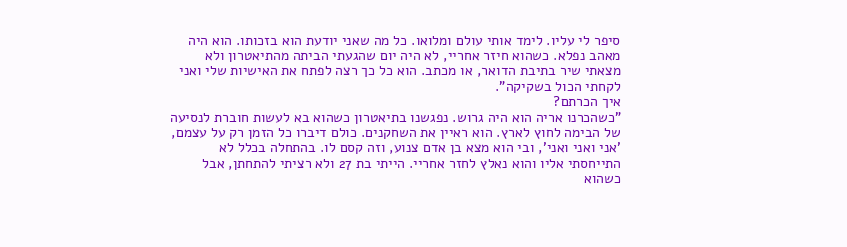סיפר לי עליו. לימד אותי עולם ומלואו. כל מה שאני יודעת הוא בזכותו. הוא היה מאהב נפלא. כשהוא חיזר אחריי, לא היה יום שהגעתי הביתה מהתיאטרון ולא מצאתי שיר בתיבת הדואר, או מכתב. הוא כל כך רצה לפתח את האישיות שלי ואני לקחתי הכול בשקיקה".
איך הכרתם?
"כשהכרנו אריה הוא היה גרוש. נפגשנו בתיאטרון כשהוא בא לעשות חוברת לנסיעה של הבימה לחוץ לארץ. הוא ראיין את השחקנים. כולם דיברו כל הזמן רק על עצמם, 'אני ואני ואני', ובי הוא מצא בן אדם צנוע, וזה קסם לו. בהתחלה בכלל לא התייחסתי אליו והוא נאלץ לחזר אחריי. הייתי בת 27 ולא רציתי להתחתן, אבל כשהוא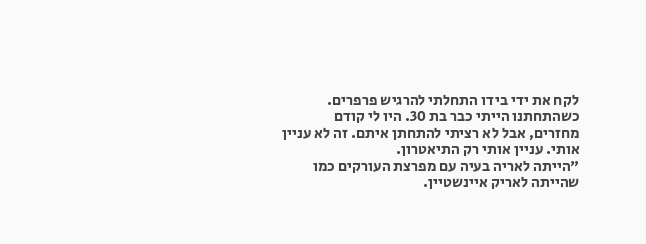לקח את ידי בידו התחלתי להרגיש פרפרים. כשהתחתנו הייתי כבר בת 30. היו לי קודם מחזרים, אבל לא רציתי להתחתן איתם. זה לא עניין אותי. עניין אותי רק התיאטרון.
"הייתה לאריה בעיה עם מפרצת העורקים כמו שהייתה לאריק איינשטיין.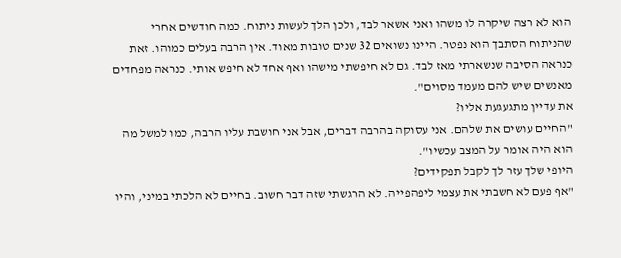הוא לא רצה שיקרה לו משהו ואני אשאר לבד, ולכן הלך לעשות ניתוח. כמה חודשים אחרי שהניתוח הסתבך הוא נפטר. היינו נשואים 32 שנים טובות מאוד. אין הרבה בעלים כמוהו. זאת כנראה הסיבה שנשארתי מאז לבד. גם לא חיפשתי מישהו ואף אחד לא חיפש אותי. כנראה מפחדים מאנשים שיש להם מעמד מסוים".
את עדיין מתגעגעת אליו?
"החיים עושים את שלהם. אני עסוקה בהרבה דברים, אבל אני חושבת עליו הרבה, כמו למשל מה הוא היה אומר על המצב עכשיו".
היופי שלך עזר לך לקבל תפקידים?
"אף פעם לא חשבתי את עצמי ליפהפייה. לא הרגשתי שזה דבר חשוב. בחיים לא הלכתי במיני, והיו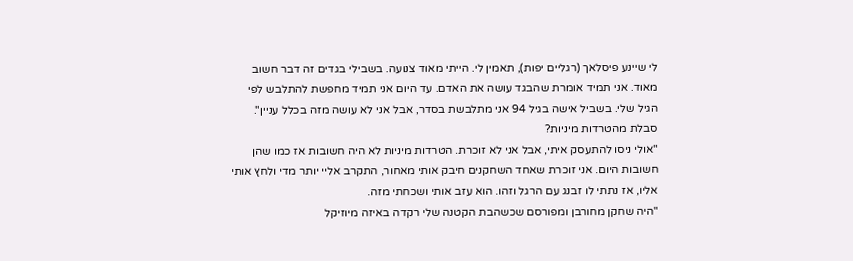לי שיינע פיסלאך (רגליים יפות), תאמין לי. הייתי מאוד צנועה. בשבילי בגדים זה דבר חשוב מאוד. אני תמיד אומרת שהבגד עושה את האדם. עד היום אני תמיד מחפשת להתלבש לפי הגיל שלי. בשביל אישה בגיל 94 אני מתלבשת בסדר, אבל אני לא עושה מזה בכלל עניין".
סבלת מהטרדות מיניות?
"אולי ניסו להתעסק איתי, אבל אני לא זוכרת. הטרדות מיניות לא היה חשובות אז כמו שהן חשובות היום. אני זוכרת שאחד השחקנים חיבק אותי מאחור, התקרב אליי יותר מדי ולחץ אותי אליו, אז נתתי לו זבנג עם הרגל וזהו. הוא עזב אותי ושכחתי מזה.
"היה שחקן מחורבן ומפורסם שכשהבת הקטנה שלי רקדה באיזה מיוזיקל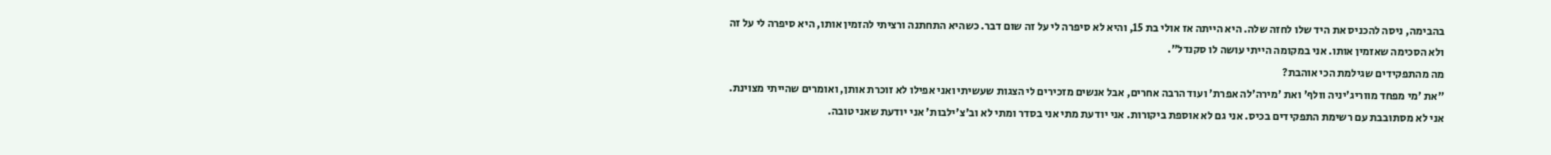בהבימה, ניסה להכניס את היד שלו לחזה שלה. היא הייתה אז אולי בת 15, והיא לא סיפרה לי על זה שום דבר. כשהיא התחתנה ורציתי להזמין אותו, היא סיפרה לי על זה ולא הסכימה שאזמין אותו. אני במקומה הייתי עושה לו סקנדל".
מה מהתפקידים שגילמת הכי אוהבת?
"את 'מי מפחד מווריג'יניה וולף' ואת 'מירה'לה אפרת' ועוד הרבה אחרים, אבל אנשים מזכירים לי הצגות שעשיתי ואני אפילו לא זוכרת אותן, ואומרים שהייתי מצוינת. אני לא מסתובבת עם רשימת התפקידים בכיס. אני גם לא אוספת ביקורות. אני יודעת מתי אני בסדר ומתי לא וב'צ'ילבות' אני יודעת שאני טובה.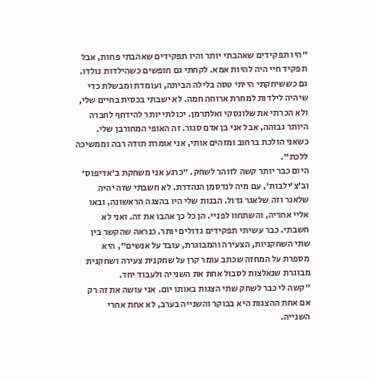"היו תפקידים שאהבתי יותר והיו תפקידים שאהבתי פחות, אבל תפקיד חיי היה להיות אמא. לקחתי גם חופשים כשהילדות נולדו. גם כששיחקתי הייתי טסה בלילה הביתה, ועומדת ומבשלת כדי שיהיה לילדות למחרת ארוחה חמה. לא ישבתי בכסית בחיים שלי, ולא הכרתי את שלונסקי ואלתרמן. יכולתי יותר להידחף לחברה היותר גבוהה, אבל אני בן אדם סגור. זה האופי המחורבן שלי. כשאני הולכת ברחוב ומזהים אותי, אני אומרת תודה רבה וממשיכה ללכת".
היום כבר יותר קשה לזוהר לשחק. "כרגע אני משחקת ב'אדיפוס' וב'צ'ילבות', עם מיה לנדסמן הנהדרת. לא חשבתי שזה יהיה שלאגר וזה שלאגר גדול. הבנות שלי היו בהצגה הראשונה, ובאו אליי אחריה, והשתחוו לפניי. הן כל כך אהבו את זה. ואני לא חשבתי. כבר עשיתי תפקידים גדולים יותר. כנראה שהקשר בין שתי השחקניות, הצעירה והמבוגרת, עובד על אנשים", היא מספרת על המחזה שכתב עומר קרן על שחקנית צעירה ושחקנית מבוגרת שנאלצות לסבול אחת את השנייה ולעבוד יחד.
"קשה לי כבר לשחק שתי הצגות באותו יום. אני עושה את זה רק אם אחת ההצגות היא בבוקר והשנייה בערב, לא אחת אחרי השנייה.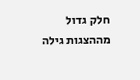חלק גדול מההצגות גילה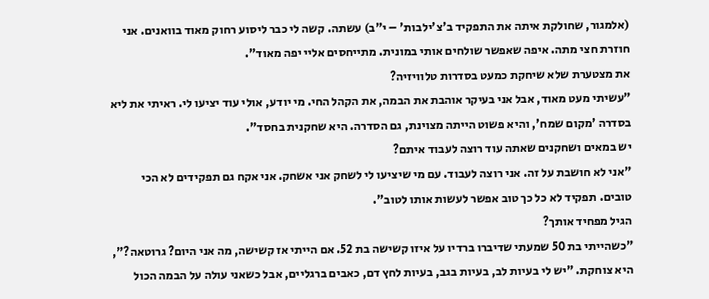(אלמגור, שחולקת איתה את התפקיד ב'צ'ילבות' – י"ב) עשתה. קשה לי כבר ליסוע רחוק מאוד בוואנים. אני חוזרת חצי מתה. איפה שאפשר שולחים אותי במונית. מתייחסים אליי יפה מאוד".
את מצטערת שלא שיחקת כמעט בסדרות טלוויזיה?
"עשיתי מעט מאוד, אבל אני בעיקר אוהבת את הבמה, את הקהל החי. מי יודע, אולי עוד יציעו לי. ראיתי את ליא בסדרה 'מקום שמח', והיא פשוט הייתה מצוינת, גם הסדרה. היא שחקנית בחסד".
יש במאים ושחקנים שאתה עוד רוצה לעבוד איתם?
"אני לא חושבת על זה. אני רוצה לעבוד. עם מי שיציעו לי לשחק אני אשחק. אני אקח גם תפקידים לא הכי טובים. תפקיד לא כל כך טוב אפשר לעשות אותו לטוב".
הגיל מפחיד אותך?
"כשהייתי בת 50 שמעתי שדיברו ברדיו על איזו קשישה בת 52. אם הייתי אז קשישה, מה אני היום? גרוטאה?", היא צוחקת. "יש לי בעיות לב, בעיות בגב, בעיות לחץ דם, כאבים ברגליים, אבל כשאני עולה על הבמה הכול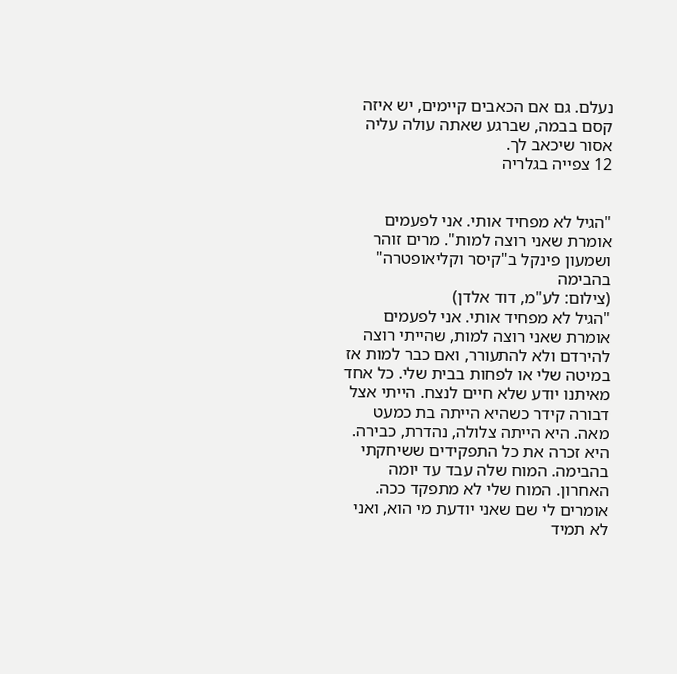נעלם. גם אם הכאבים קיימים, יש איזה קסם בבמה, שברגע שאתה עולה עליה אסור שיכאב לך.
12 צפייה בגלריה


"הגיל לא מפחיד אותי. אני לפעמים אומרת שאני רוצה למות". מרים זוהר ושמעון פינקל ב"קיסר וקליאופטרה" בהבימה
(צילום: לע"מ, דוד אלדן)
"הגיל לא מפחיד אותי. אני לפעמים אומרת שאני רוצה למות, שהייתי רוצה להירדם ולא להתעורר, ואם כבר למות אז במיטה שלי או לפחות בבית שלי. כל אחד מאיתנו יודע שלא חיים לנצח. הייתי אצל דבורה קידר כשהיא הייתה בת כמעט מאה. היא הייתה צלולה, נהדרת, כבירה. היא זכרה את כל התפקידים ששיחקתי בהבימה. המוח שלה עבד עד יומה האחרון. המוח שלי לא מתפקד ככה. אומרים לי שם שאני יודעת מי הוא, ואני לא תמיד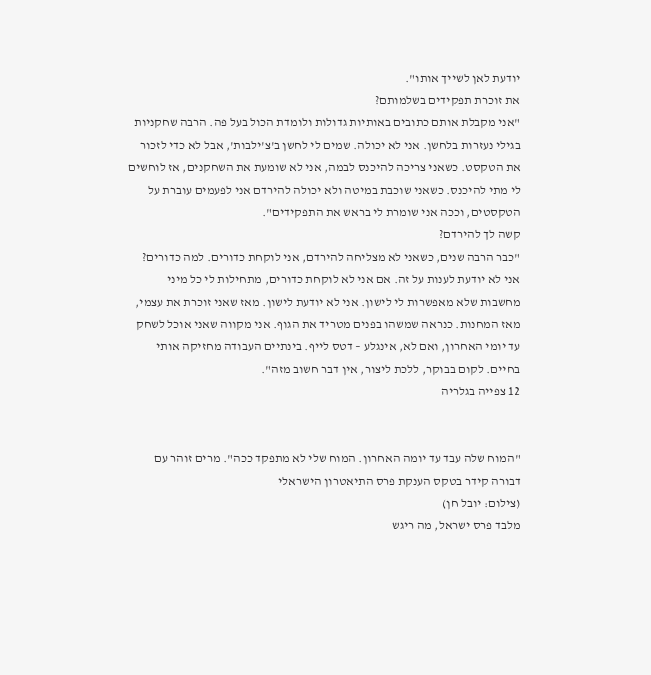יודעת לאן לשייך אותו".
את זוכרת תפקידים בשלמותם?
"אני מקבלת אותם כתובים באותיות גדולות ולומדת הכול בעל פה. הרבה שחקניות בגילי נעזרות בלחשן. אני לא יכולה. שמים לי לחשן ב'צ'ילבות', אבל לא כדי לזכור את הטקסט. כשאני צריכה להיכנס לבמה, אני לא שומעת את השחקנים, אז לוחשים לי מתי להיכנס. כשאני שוכבת במיטה ולא יכולה להירדם אני לפעמים עוברת על הטקסטים, וככה אני שומרת לי בראש את התפקידים".
קשה לך להירדם?
"כבר הרבה שנים, כשאני לא מצליחה להירדם, אני לוקחת כדורים. למה כדורים? אני לא יודעת לענות על זה. אם אני לא לוקחת כדורים, מתחילות לי כל מיני מחשבות שלא מאפשרות לי לישון. אני לא יודעת לישון. מאז שאני זוכרת את עצמי, מאז המחנות. כנראה שמשהו בפנים מטריד את הגוף. אני מקווה שאני אוכל לשחק עד יומי האחרון, ואם לא, אינגלע – דטס לייף. בינתיים העבודה מחזיקה אותי בחיים. לקום בבוקר, ללכת ליצור, אין דבר חשוב מזה".
12 צפייה בגלריה


"המוח שלה עבד עד יומה האחרון. המוח שלי לא מתפקד ככה". מרים זוהר עם דבורה קידר בטקס הענקת פרס התיאטרון הישראלי
(צילום: יובל חן)
מלבד פרס ישראל, מה ריגש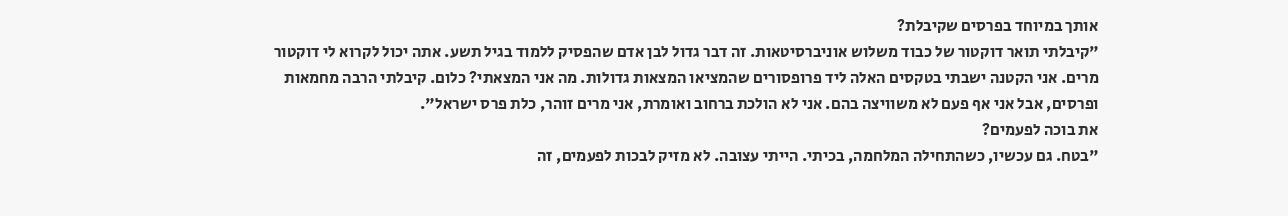אותך במיוחד בפרסים שקיבלת?
"קיבלתי תואר דוקטור של כבוד משלוש אוניברסיטאות. זה דבר גדול לבן אדם שהפסיק ללמוד בגיל תשע. אתה יכול לקרוא לי דוקטור מרים. אני הקטנה ישבתי בטקסים האלה ליד פרופסורים שהמציאו המצאות גדולות. מה אני המצאתי? כלום. קיבלתי הרבה מחמאות ופרסים, אבל אני אף פעם לא משוויצה בהם. אני לא הולכת ברחוב ואומרת, אני מרים זוהר, כלת פרס ישראל".
את בוכה לפעמים?
"בטח. גם עכשיו, כשהתחילה המלחמה, בכיתי. הייתי עצובה. לא מזיק לבכות לפעמים, זה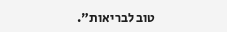טוב לבריאות".